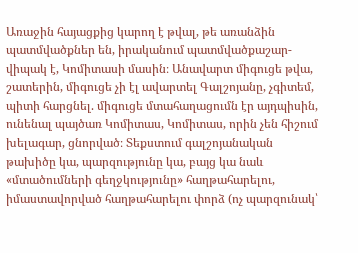Առաջին հայացքից կարող է թվալ, թե առանձին պատմվածքներ են, իրականում պատմվածքաշար-վիպակ է, Կոմիտասի մասին։ Անավարտ միգուցե թվա, շատերին, միգուցե չի էլ ավարտել Գալշոյանը, չգիտեմ, պիտի հարցնել. միգուցե մտահաղացումն էր այդպիսին, ունենալ պայծառ Կոմիտաս, Կոմիտաս, որին չեն հիշում խելագար, ցնորված։ Տեքստում գալշոյանական թախիծը կա, պարզությունը կա, բայց կա նաև «մտածումների գեղջկությունը» հաղթահարելու, իմաստավորված հաղթահարելու փորձ (ոչ պարզունակ՝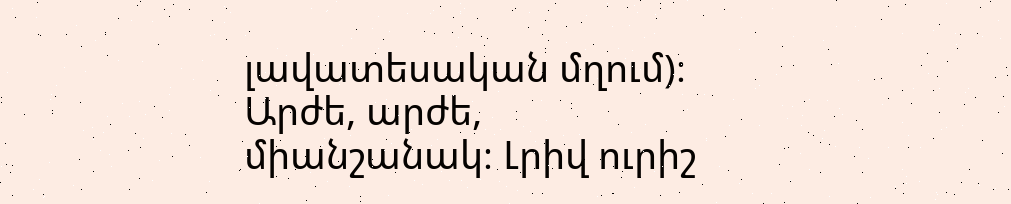լավատեսական մղում)։ Արժե, արժե, միանշանակ։ Լրիվ ուրիշ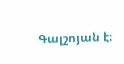Գալշոյան է։